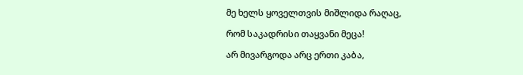მე ხელს ყოველთვის მიშლიდა რაღაც,
რომ საკადრისი თაყვანი მეცა!
არ მივარგოდა არც ერთი კაბა,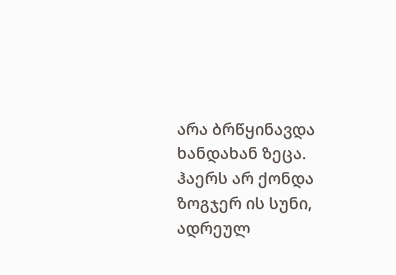არა ბრწყინავდა ხანდახან ზეცა.
ჰაერს არ ქონდა ზოგჯერ ის სუნი,
ადრეულ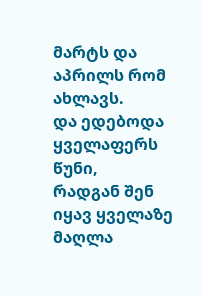მარტს და აპრილს რომ ახლავს.
და ედებოდა ყველაფერს წუნი,
რადგან შენ იყავ ყველაზე მაღლა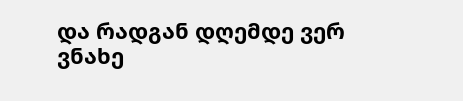და რადგან დღემდე ვერ ვნახე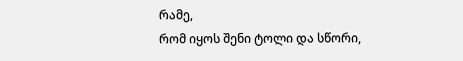რამე,
რომ იყოს შენი ტოლი და სწორი,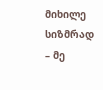მიხილე სიზმრად – მე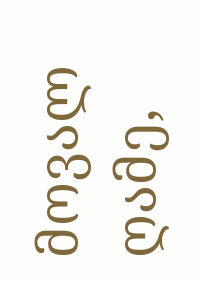მოვალ ღამე,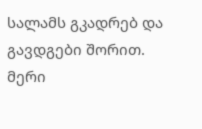სალამს გკადრებ და გავდგები შორით.
მერი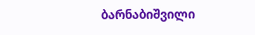ბარნაბიშვილი